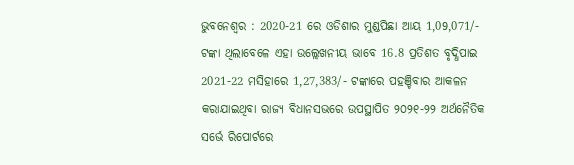ଭୁବନେଶ୍ୱର : 2020-21 ରେ ଓଡିଶାର ମୁଣ୍ଡପିଛା ଆୟ 1,09,071/- ଟଙ୍କା ଥିଲାବେଳେ ଏହା ଉଲ୍ଲେଖନୀୟ ଭାବେ 16.8 ପ୍ରତିଶତ ବୃଦ୍ଧିପାଇ 2021-22 ମସିହାରେ 1,27,383/- ଟଙ୍କାରେ ପହଞ୍ଚିବାର ଆକଳନ କରାଯାଇଥିବା ରାଜ୍ୟ ବିଧାନସଭରେ ଉପସ୍ଥାପିତ ୨୦୨୧-୨୨ ଅର୍ଥନୈତିକ ସର୍ଭେ ରିପୋର୍ଟରେ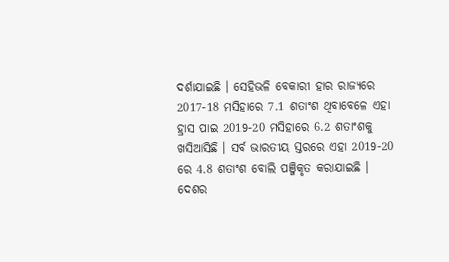ଦର୍ଶାଯାଇଛି । ସେହିଭଳି ବେକାରୀ ହାର ରାଜ୍ୟରେ 2017-18 ମସିହାରେ 7.1 ଶତାଂଶ ଥିବାବେଳେ ଏହା ହ୍ରାସ ପାଇ 2019-20 ମସିହାରେ 6.2 ଶତାଂଶକୁ ଖସିଆସିଛି । ସର୍ବ ଭାରତୀୟ ସ୍ତରରେ ଏହା 2019-20 ରେ 4.8 ଶତାଂଶ ବୋଲି ପଞ୍ଜିକୃତ କରାଯାଇଛି ।
ଦେଶର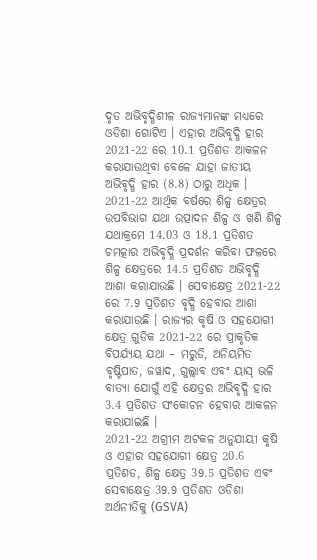ଦୃତ ଅଭିବୃଦ୍ଧିଶୀଳ ରାଜ୍ୟମାନଙ୍କ ମଧ୍ୟରେ ଓଡିଶା ଗୋଟିଏ । ଏହାର ଅଭିବୃଦ୍ଧି ହାର 2021-22 ରେ 10.1 ପ୍ରତିଶତ ଆକଳନ କରାଯାଉଥିବା ବେଳେ ଯାହା ଜାତୀୟ ଅଭିବୃଦ୍ଧି ହାର (8.8) ଠାରୁ ଅଧିକ । 2021-22 ଆର୍ଥିକ ବର୍ଷରେ ଶିଳ୍ପ କ୍ଷେତ୍ରର ଉପବିଭାଗ ଯଥା ଉତ୍ପାଦନ ଶିଳ୍ପ ଓ ଖଣି ଶିଳ୍ପ ଯଥାକ୍ରମେ 14.03 ଓ 18.1 ପ୍ରତିଶତ ଚମତ୍କାର ଅଭିବୃଦ୍ଧି ପ୍ରଦର୍ଶନ କରିବା ଫଳରେ ଶିଳ୍ପ କ୍ଷେତ୍ରରେ 14.5 ପ୍ରତିଶତ ଅଭିବୃଦ୍ଧି ଆଶା କରାଯାଉଛି । ସେବାକ୍ଷେତ୍ର 2021-22 ରେ 7.9 ପ୍ରତିଶତ ବୃଦ୍ଧି ହେବାର ଆଶା କରାଯାଉଛି । ରାଜ୍ୟର କୃଷି ଓ ସହଯୋଗୀ କ୍ଷେତ୍ର ଗୁଡିକ 2021-22 ରେ ପ୍ରାକୃତିକ ବିପର୍ଯ୍ୟୟ ଯଥା – ମରୁଡି, ଅନିୟମିତ ବୃଷ୍ଟିପାତ, ଜୱାଦ, ଗୁଲ୍ଲାବ ଏବଂ ୟାସ୍ ଭଳି ବାତ୍ୟା ଯୋଗୁଁ ଏହି କ୍ଷେତ୍ରର ଅଭିବୃଦ୍ଧି ହାର 3.4 ପ୍ରତିଶତ ସଂକୋଚନ ହେବାର ଆକଳନ କରାଯାଇଛି ।
2021-22 ଅଗ୍ରୀମ ଅଟକଳ ଅନୁଯାୟୀ କୃଷି ଓ ଏହାର ସହଯୋଗୀ କ୍ଷେତ୍ର 20.6 ପ୍ରତିଶତ, ଶିଳ୍ପ କ୍ଷେତ୍ର 39.5 ପ୍ରତିଶତ ଏବଂ ସେବାକ୍ଷେତ୍ର 39.9 ପ୍ରତିଶତ ଓଡିଶା ଅର୍ଥନୀତିକୁ (GSVA)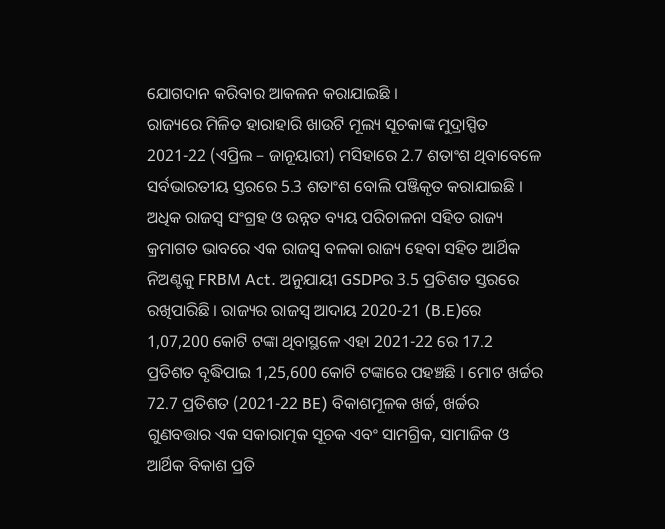ଯୋଗଦାନ କରିବାର ଆକଳନ କରାଯାଇଛି ।
ରାଜ୍ୟରେ ମିଳିତ ହାରାହାରି ଖାଉଟି ମୂଲ୍ୟ ସୂଚକାଙ୍କ ମୁଦ୍ରାସ୍ପିତ 2021-22 (ଏପ୍ରିଲ – ଜାନୂୟାରୀ) ମସିହାରେ 2.7 ଶତାଂଶ ଥିବାବେଳେ ସର୍ବଭାରତୀୟ ସ୍ତରରେ 5.3 ଶତାଂଶ ବୋଲି ପଞ୍ଜିକୃତ କରାଯାଇଛି ।
ଅଧିକ ରାଜସ୍ୱ ସଂଗ୍ରହ ଓ ଉନ୍ନତ ବ୍ୟୟ ପରିଚାଳନା ସହିତ ରାଜ୍ୟ କ୍ରମାଗତ ଭାବରେ ଏକ ରାଜସ୍ୱ ବଳକା ରାଜ୍ୟ ହେବା ସହିତ ଆର୍ଥିକ ନିଅଣ୍ଟକୁ FRBM Act. ଅନୁଯାୟୀ GSDPର 3.5 ପ୍ରତିଶତ ସ୍ତରରେ ରଖିପାରିଛି । ରାଜ୍ୟର ରାଜସ୍ୱ ଆଦାୟ 2020-21 (B.E)ରେ 1,07,200 କୋଟି ଟଙ୍କା ଥିବାସ୍ଥଳେ ଏହା 2021-22 ରେ 17.2 ପ୍ରତିଶତ ବୃଦ୍ଧିପାଇ 1,25,600 କୋଟି ଟଙ୍କାରେ ପହଞ୍ଚଛି । ମୋଟ ଖର୍ଚ୍ଚର 72.7 ପ୍ରତିଶତ (2021-22 BE) ବିକାଶମୂଳକ ଖର୍ଚ୍ଚ, ଖର୍ଚ୍ଚର ଗୁଣବତ୍ତାର ଏକ ସକାରାତ୍ମକ ସୂଚକ ଏବଂ ସାମଗ୍ରିକ, ସାମାଜିକ ଓ ଆର୍ଥିକ ବିକାଶ ପ୍ରତି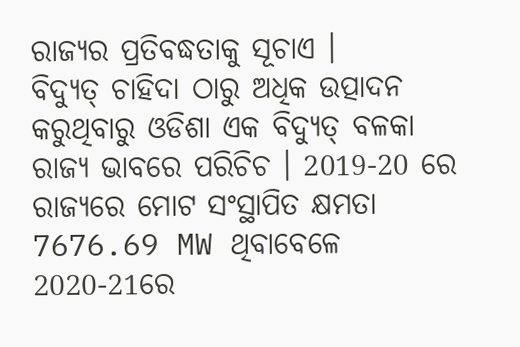ରାଜ୍ୟର ପ୍ରତିବଦ୍ଧତାକୁ ସୂଚାଏ ।
ବିଦ୍ୟୁତ୍ ଚାହିଦା ଠାରୁ ଅଧିକ ଉତ୍ପାଦନ କରୁଥିବାରୁ ଓଡିଶା ଏକ ବିଦ୍ୟୁତ୍ ବଳକା ରାଜ୍ୟ ଭାବରେ ପରିଚିଚ । 2019-20 ରେ ରାଜ୍ୟରେ ମୋଟ ସଂସ୍ଥାପିତ କ୍ଷମତା 7676.69 MW ଥିବାବେଳେ 2020-21ରେ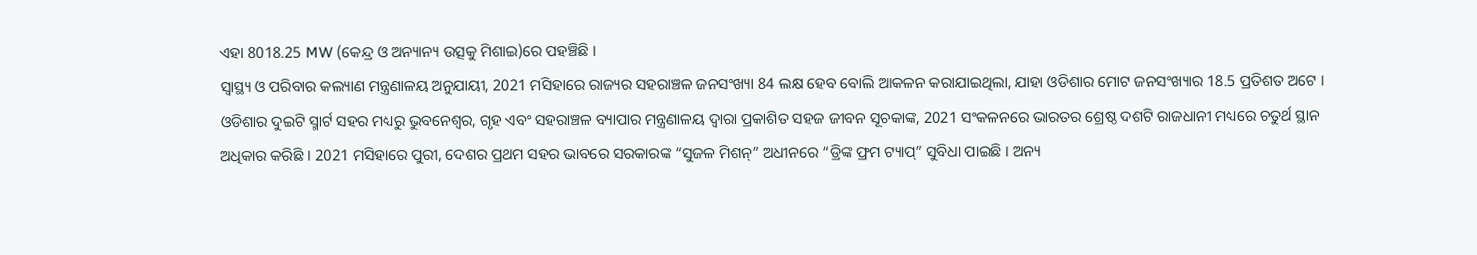ଏହା 8018.25 MW (କେନ୍ଦ୍ର ଓ ଅନ୍ୟାନ୍ୟ ଉତ୍ସକୁ ମିଶାଇ)ରେ ପହଞ୍ଚିଛି ।
ସ୍ୱାସ୍ଥ୍ୟ ଓ ପରିବାର କଲ୍ୟାଣ ମନ୍ତ୍ରଣାଳୟ ଅନୁଯାୟୀ, 2021 ମସିହାରେ ରାଜ୍ୟର ସହରାଞ୍ଚଳ ଜନସଂଖ୍ୟା 84 ଲକ୍ଷ ହେବ ବୋଲି ଆକଳନ କରାଯାଇଥିଲା, ଯାହା ଓଡିଶାର ମୋଟ ଜନସଂଖ୍ୟାର 18.5 ପ୍ରତିଶତ ଅଟେ ।
ଓଡିଶାର ଦୁଇଟି ସ୍ମାର୍ଟ ସହର ମଧ୍ୟରୁ ଭୁବନେଶ୍ୱର, ଗୃହ ଏବଂ ସହରାଞ୍ଚଳ ବ୍ୟାପାର ମନ୍ତ୍ରଣାଳୟ ଦ୍ୱାରା ପ୍ରକାଶିତ ସହଜ ଜୀବନ ସୂଚକାଙ୍କ, 2021 ସଂକଳନରେ ଭାରତର ଶ୍ରେଷ୍ଠ ଦଶଟି ରାଜଧାନୀ ମଧ୍ୟରେ ଚତୁର୍ଥ ସ୍ଥାନ ଅଧିକାର କରିଛି । 2021 ମସିହାରେ ପୁରୀ, ଦେଶର ପ୍ରଥମ ସହର ଭାବରେ ସରକାରଙ୍କ “ସୁଜଳ ମିଶନ୍” ଅଧୀନରେ “ଡ୍ରିଙ୍କ ଫ୍ରମ ଟ୍ୟାପ୍” ସୁବିଧା ପାଇଛି । ଅନ୍ୟ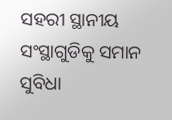ସହରୀ ସ୍ଥାନୀୟ ସଂସ୍ଥାଗୁଡିକୁ ସମାନ ସୁବିଧା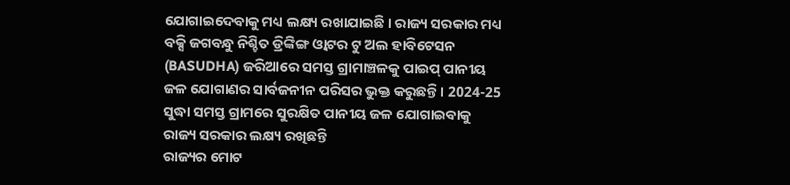ଯୋଗାଇଦେବାକୁ ମଧ୍ୟ ଲକ୍ଷ୍ୟ ରଖାଯାଇଛି । ରାଜ୍ୟ ସରକାର ମଧ୍ୟ ବକ୍ସି ଜଗବନ୍ଧୁ ନିଶ୍ଚିତ ଡ୍ରିଙ୍କିଙ୍ଗ ଓ୍ୱାଟର ଟୁ ଅଲ ହାବିଟେସନ (BASUDHA) ଜରିଆରେ ସମସ୍ତ ଗ୍ରାମାଞ୍ଚଳକୁ ପାଇପ୍ ପାନୀୟ ଜଳ ଯୋଗାଣର ସାର୍ବଜନୀନ ପରିସର ଭୁକ୍ତ କରୁଛନ୍ତି । 2024-25 ସୁଦ୍ଧା ସମସ୍ତ ଗ୍ରାମରେ ସୁରକ୍ଷିତ ପାନୀୟ ଜଳ ଯୋଗାଇବାକୁ ରାଜ୍ୟ ସରକାର ଲକ୍ଷ୍ୟ ରଖିଛନ୍ତି
ରାଜ୍ୟର ମୋଟ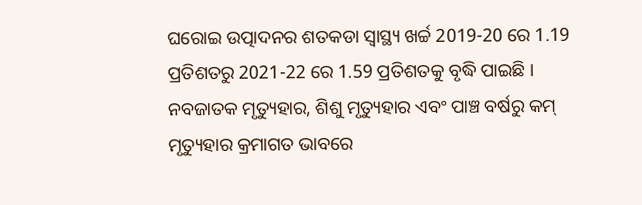ଘରୋଇ ଉତ୍ପାଦନର ଶତକଡା ସ୍ୱାସ୍ଥ୍ୟ ଖର୍ଚ୍ଚ 2019-20 ରେ 1.19 ପ୍ରତିଶତରୁ 2021-22 ରେ 1.59 ପ୍ରତିଶତକୁ ବୃଦ୍ଧି ପାଇଛି । ନବଜାତକ ମୃତ୍ୟୁହାର, ଶିଶୁ ମୃତ୍ୟୁହାର ଏବଂ ପାଞ୍ଚ ବର୍ଷରୁ କମ୍ ମୃତ୍ୟୁହାର କ୍ରମାଗତ ଭାବରେ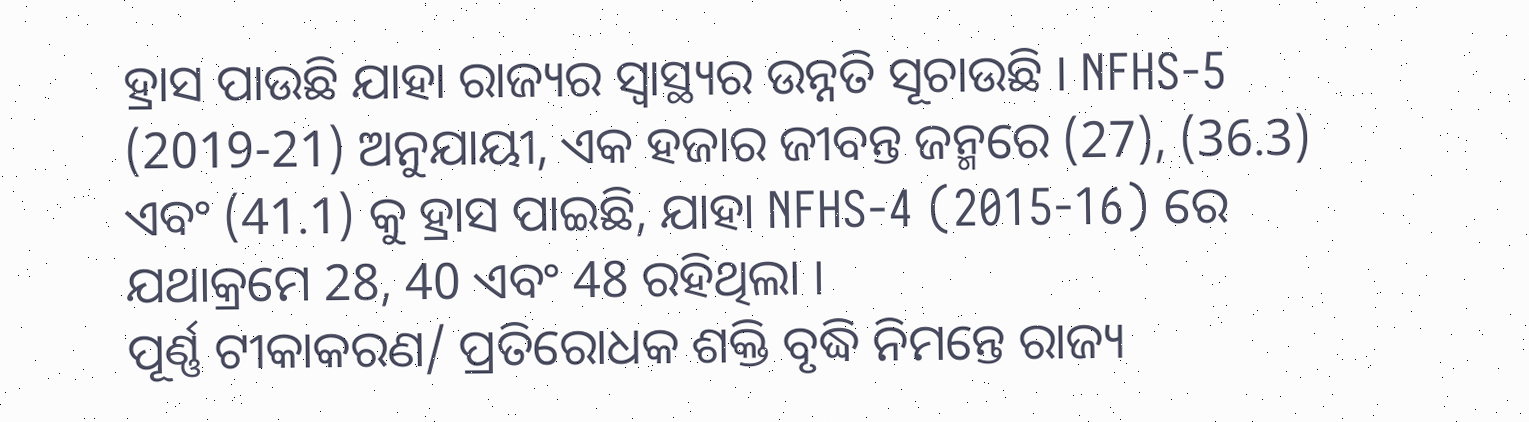ହ୍ରାସ ପାଉଛି ଯାହା ରାଜ୍ୟର ସ୍ୱାସ୍ଥ୍ୟର ଉନ୍ନତି ସୂଚାଉଛି । NFHS-5 (2019-21) ଅନୁଯାୟୀ, ଏକ ହଜାର ଜୀବନ୍ତ ଜନ୍ମରେ (27), (36.3) ଏବଂ (41.1) କୁ ହ୍ରାସ ପାଇଛି, ଯାହା NFHS-4 (2015-16) ରେ ଯଥାକ୍ରମେ 28, 40 ଏବଂ 48 ରହିଥିଲା ।
ପୂର୍ଣ୍ଣ ଟୀକାକରଣ/ ପ୍ରତିରୋଧକ ଶକ୍ତି ବୃଦ୍ଧି ନିମନ୍ତେ ରାଜ୍ୟ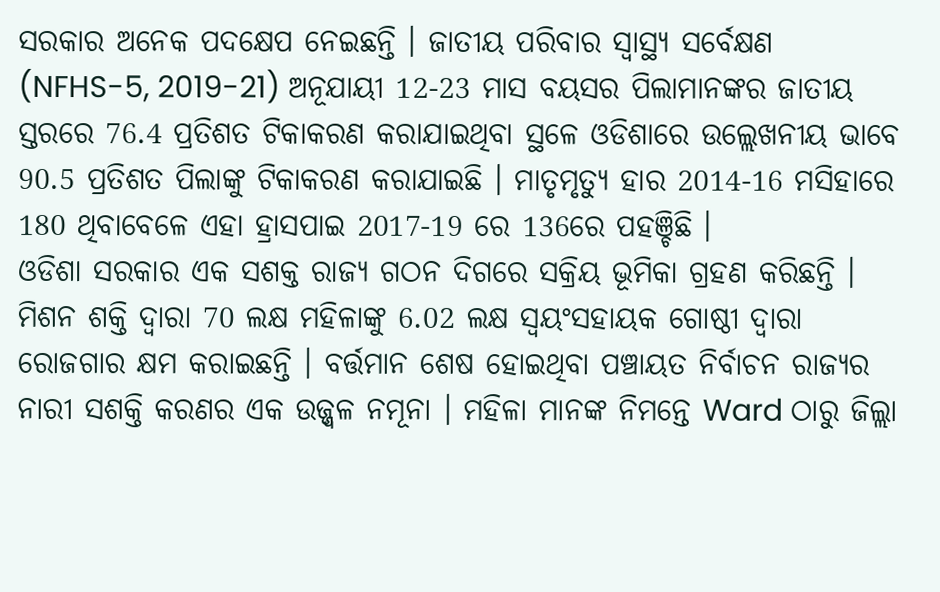ସରକାର ଅନେକ ପଦକ୍ଷେପ ନେଇଛନ୍ତି । ଜାତୀୟ ପରିବାର ସ୍ୱାସ୍ଥ୍ୟ ସର୍ବେକ୍ଷଣ (NFHS-5, 2019-21) ଅନୂଯାୟୀ 12-23 ମାସ ବୟସର ପିଲାମାନଙ୍କର ଜାତୀୟ ସ୍ତରରେ 76.4 ପ୍ରତିଶତ ଟିକାକରଣ କରାଯାଇଥିବା ସ୍ଥଳେ ଓଡିଶାରେ ଉଲ୍ଲେଖନୀୟ ଭାବେ 90.5 ପ୍ରତିଶତ ପିଲାଙ୍କୁ ଟିକାକରଣ କରାଯାଇଛି । ମାତୃମୃତ୍ୟୁ ହାର 2014-16 ମସିହାରେ 180 ଥିବାବେଳେ ଏହା ହ୍ରାସପାଇ 2017-19 ରେ 136ରେ ପହଞ୍ଚିଛି ।
ଓଡିଶା ସରକାର ଏକ ସଶକ୍ତ ରାଜ୍ୟ ଗଠନ ଦିଗରେ ସକ୍ରିୟ ଭୂମିକା ଗ୍ରହଣ କରିଛନ୍ତି । ମିଶନ ଶକ୍ତି ଦ୍ୱାରା 70 ଲକ୍ଷ ମହିଳାଙ୍କୁ 6.02 ଲକ୍ଷ ସ୍ୱୟଂସହାୟକ ଗୋଷ୍ଠୀ ଦ୍ୱାରା ରୋଜଗାର କ୍ଷମ କରାଇଛନ୍ତି । ବର୍ତ୍ତମାନ ଶେଷ ହୋଇଥିବା ପଞ୍ଚାୟତ ନିର୍ବାଚନ ରାଜ୍ୟର ନାରୀ ସଶକ୍ତି କରଣର ଏକ ଉଜ୍ଜ୍ୱଳ ନମୂନା । ମହିଳା ମାନଙ୍କ ନିମନ୍ତେ Ward ଠାରୁ ଜିଲ୍ଲା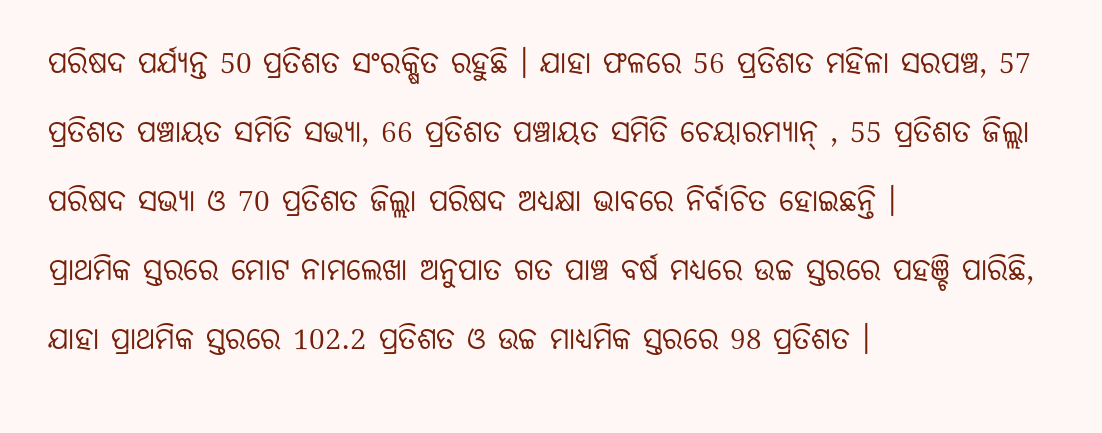ପରିଷଦ ପର୍ଯ୍ୟନ୍ତ 50 ପ୍ରତିଶତ ସଂରକ୍ଷିତ ରହୁଛି । ଯାହା ଫଳରେ 56 ପ୍ରତିଶତ ମହିଳା ସରପଞ୍ଚ, 57 ପ୍ରତିଶତ ପଞ୍ଚାୟତ ସମିତି ସଭ୍ୟା, 66 ପ୍ରତିଶତ ପଞ୍ଚାୟତ ସମିତି ଚେୟାରମ୍ୟାନ୍ , 55 ପ୍ରତିଶତ ଜିଲ୍ଲା ପରିଷଦ ସଭ୍ୟା ଓ 70 ପ୍ରତିଶତ ଜିଲ୍ଲା ପରିଷଦ ଅଧ୍ୟକ୍ଷା ଭାବରେ ନିର୍ବାଚିତ ହୋଇଛନ୍ତି ।
ପ୍ରାଥମିକ ସ୍ତରରେ ମୋଟ ନାମଲେଖା ଅନୁପାତ ଗତ ପାଞ୍ଚ ବର୍ଷ ମଧ୍ୟରେ ଉଚ୍ଚ ସ୍ତରରେ ପହଞ୍ଚି ପାରିଛି, ଯାହା ପ୍ରାଥମିକ ସ୍ତରରେ 102.2 ପ୍ରତିଶତ ଓ ଉଚ୍ଚ ମାଧ୍ୟମିକ ସ୍ତରରେ 98 ପ୍ରତିଶତ ।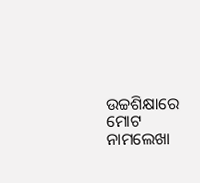ଉଚ୍ଚଶିକ୍ଷାରେ ମୋଟ ନାମଲେଖା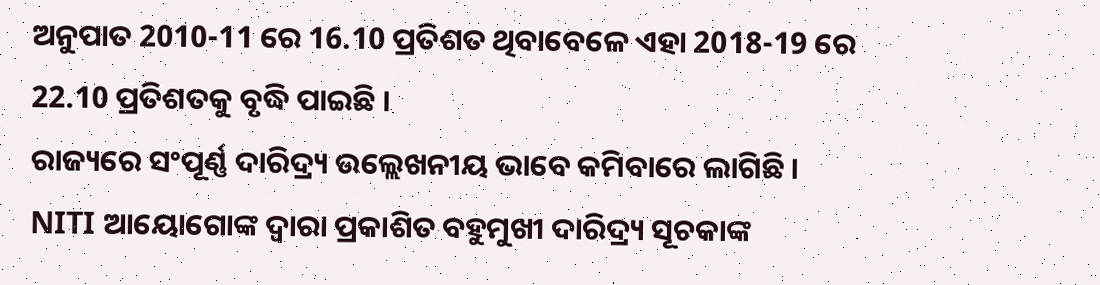ଅନୁପାତ 2010-11 ରେ 16.10 ପ୍ରତିଶତ ଥିବାବେଳେ ଏହା 2018-19 ରେ 22.10 ପ୍ରତିଶତକୁ ବୃଦ୍ଧି ପାଇଛି ।
ରାଜ୍ୟରେ ସଂପୂର୍ଣ୍ଣ ଦାରିଦ୍ର୍ୟ ଉଲ୍ଲେଖନୀୟ ଭାବେ କମିବାରେ ଲାଗିଛି । NITI ଆୟୋଗୋଙ୍କ ଦ୍ୱାରା ପ୍ରକାଶିତ ବହୁମୁଖୀ ଦାରିଦ୍ର୍ୟ ସୂଚକାଙ୍କ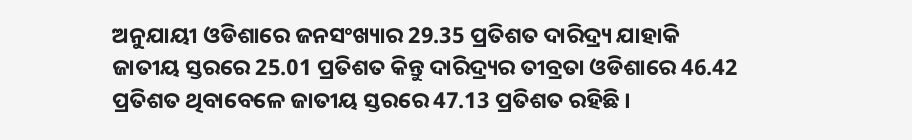ଅନୁଯାୟୀ ଓଡିଶାରେ ଜନସଂଖ୍ୟାର 29.35 ପ୍ରତିଶତ ଦାରିଦ୍ର୍ୟ ଯାହାକି ଜାତୀୟ ସ୍ତରରେ 25.01 ପ୍ରତିଶତ କିନ୍ତୁ ଦାରିଦ୍ର୍ୟର ତୀବ୍ରତା ଓଡିଶାରେ 46.42 ପ୍ରତିଶତ ଥିବାବେଳେ ଜାତୀୟ ସ୍ତରରେ 47.13 ପ୍ରତିଶତ ରହିଛି ।